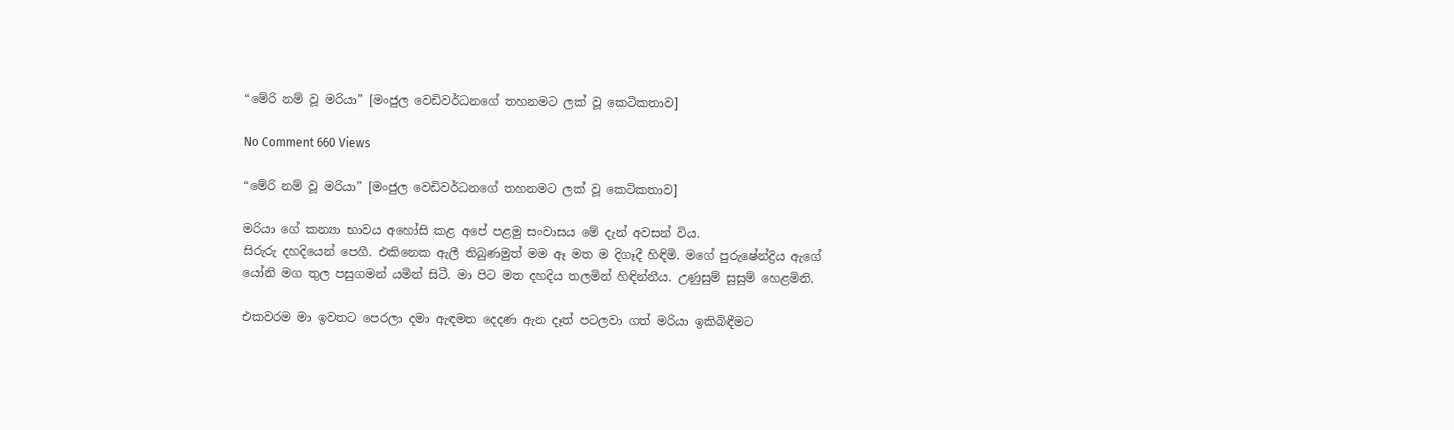“මේරි නම් වූ මරියා” [මංජුල වෙඩිවර්ධනගේ තහනමට ලක් වූ කෙටිකතාව]

No Comment 660 Views

“මේරි නම් වූ මරියා” [මංජුල වෙඩිවර්ධනගේ තහනමට ලක් වූ කෙටිකතාව]

මරියා ගේ කන්‍යා භාවය අහෝසි කළ අපේ පළමු සංවාසය මේ දැන් අවසන් විය.
සිරුරු දහදියෙන් පෙගී. එකිනෙක ඇලී තිබුණමුත් මම ඈ මත ම දිගෑදී හිඳිමි. මගේ පුරුෂේන්ද්‍රිය ඇගේ යෝනි මග තුල පසුගමන් යමින් සිටී. මා පිට මත දහදිය තලමින් හිඳින්නීය. උණුසුම් සුසුම් හෙළමිනි.

එකවරම මා ඉවතට පෙරලා දමා ඇඳමත දෙදණ ඇන දෑත් පටලවා ගත් මරියා ඉකිබිඳීමට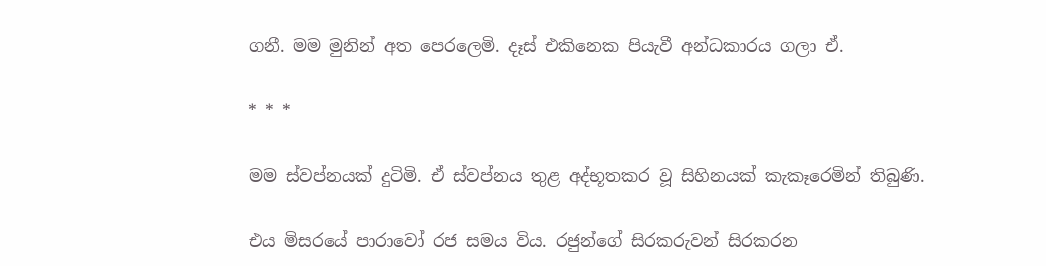ගනී. මම මුනින් අත පෙරලෙමි. දෑස් එකිනෙක පියැවී අන්ධකාරය ගලා ඒ.

* * *

මම ස්වප්නයක් දුටිමි. ඒ ස්වප්නය තුළ අද්භූතකර වූ සිහිනයක් කැකෑරෙමින් තිබුණි.

එය මිසරයේ පාරාවෝ රජ සමය විය. රජුන්ගේ සිරකරුවන් සිරකරන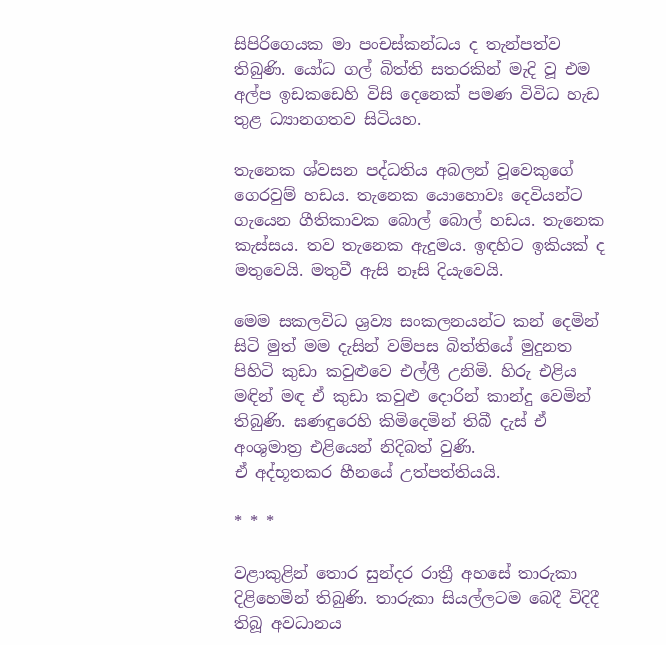සිපිරිගෙයක මා පංචස්කන්ධය ද තැන්පත්ව තිබුණි. යෝධ ගල් බිත්ති සතරකින් මැදි වූ එම අල්ප ඉඩකඩෙහි විසි දෙනෙක් පමණ විවිධ හැඩ තුළ ධ්‍යානගතව සිටියහ.

තැනෙක ශ්වසන පද්ධතිය අබලන් වූවෙකුගේ ගෙරවුම් හඩය. තැනෙක යොහොවඃ දෙවියන්ට ගැයෙන ගීතිකාවක බොල් බොල් හඩය. තැනෙක කැස්සය. තව තැනෙක ඇදුමය. ඉඳහිට ඉකියක් ද මතුවෙයි. මතුවී ඇසි නෑසි දියැවෙයි.

මෙම සකලවිධ ශ්‍රව්‍ය සංකලනයන්ට කන් දෙමින් සිටි මුත් මම දැසින් වම්පස බිත්තියේ මුදුනත පිහිටි කුඩා කවුළුවෙ එල්ලී උනිමි. හිරු එළිය මඳින් මඳ ඒ කුඩා කවුළු දොරින් කාන්දු වෙමින් තිබුණි. ඝණඳුරෙහි කිමිදෙමින් තිබී දැස් ඒ අංශුමාත්‍ර එළියෙන් නිදිබත් වුණි.
ඒ අද්භූතකර හීනයේ උත්පත්තියයි.

* * *

වළාකුළින් තොර සුන්දර රාත්‍රී අහසේ තාරුකා දිළිහෙමින් තිබුණි. තාරුකා සියල්ලටම බෙදී විදිදී තිබූ අවධානය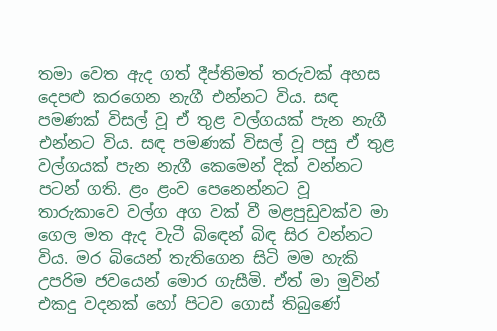තමා වෙත ඇද ගත් දීප්තිමත් තරුවක් අහස දෙපළු කරගෙන නැගී එන්නට විය. සඳ පමණක් විසල් වූ ඒ තුළ වල්ගයක් පැන නැගී එන්නට විය. සඳ පමණක් විසල් වූ පසු ඒ තුළ වල්ගයක් පැන නැගී කෙමෙන් දික් වන්නට පටන් ගති. ළං ළංව පෙනෙන්නට වූ තාරුකාවෙ වල්ග අග වක් වී මළපුඩුවක්ව මා ගෙල මත ඇද වැටී බිඳෙන් බිඳ සිර වන්නට විය. මර බියෙන් තැතිගෙන සිටි මම හැකි උපරිම ජවයෙන් මොර ගැසීමි. ඒත් මා මුවින් එකදු වදනක් හෝ පිටව ගොස් තිබුණේ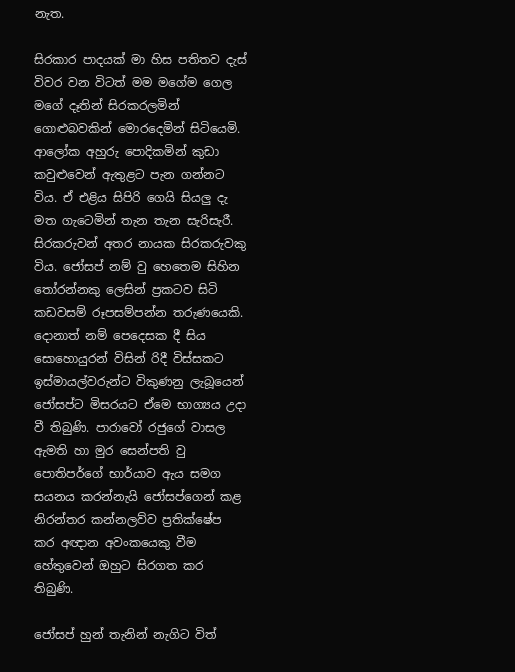නැත.

සිරකාර පාදයක් මා හිස පතිතව දැස් විවර වන විටත් මම මගේම ගෙල මගේ දෑතින් සිරකරලමින් ගොළුබවකින් මොරදෙමින් සිටියෙමි. ආලෝක අහුරු පොදිකමින් කුඩා කවුළුවෙන් ඇතුළට පැන ගන්නට විය. ඒ එළිය සිපිරි ගෙයි සියලු දැ මත ගැටෙමින් තැන තැන සැරිසැරී.
සිරකරුවන් අතර නායක සිරකරුවකු විය. ජෝසප් නම් වු හෙතෙම සිහින තෝරන්නකු ලෙසින් ප්‍රකටව සිටි කඩවසම් රූපසම්පන්න තරුණයෙකි. දොනාත් නම් පෙදෙසක දී සිය සොහොයුරන් විසින් රිදී විස්සකට ඉස්මායල්වරුන්ට විකුණනු ලැබූයෙන් ජෝසප්ට මිසරයට ඒමෙ භාග්‍යය උදා වී තිබුණි. පාරාවෝ රජුගේ වාසල ඇමති හා මුර සෙන්පති වු පොතිපර්ගේ භාර්යාව ඇය සමග සයනය කරන්නැයි ජෝසප්ගෙන් කළ නිරන්තර කන්නලව්ව ප්‍රතික්ෂේප කර අඥාන අවංකයෙකු වීම හේතුවෙන් ඔහුට සිරගත කර තිබුණි.

ජෝසප් හුන් තැනින් නැගිට විත්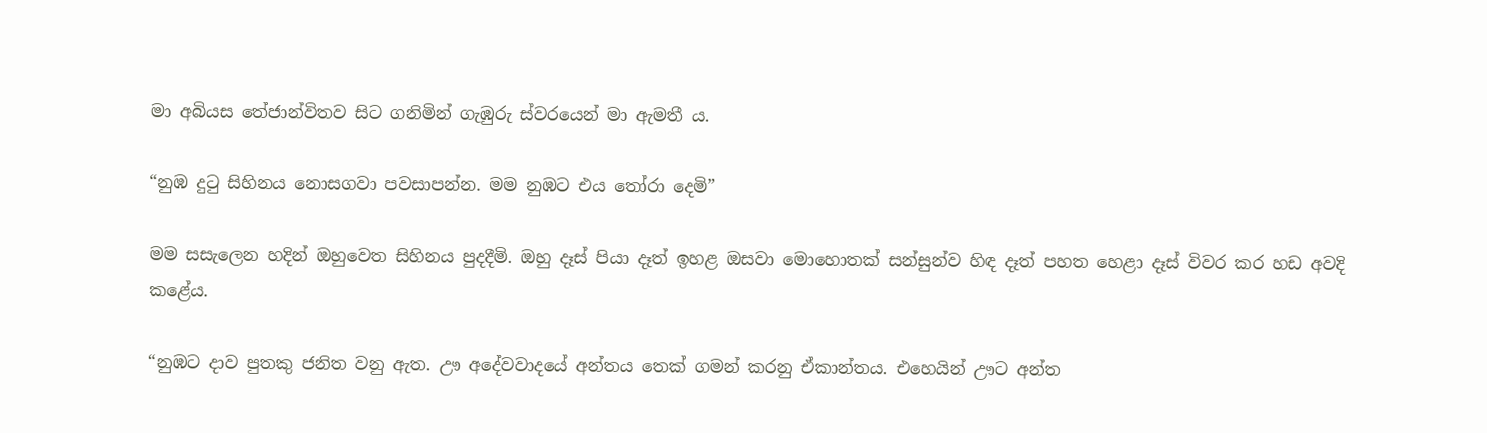මා අබියස තේජාන්විතව සිට ගනිමින් ගැඹුරු ස්වරයෙන් මා ඇමතී ය.

“නුඹ දුටු සිහිනය නොසගවා පවසාපන්න. මම නුඹට එය තෝරා දෙමි”

මම සසැලෙන හදින් ඔහුවෙත සිහිනය පුදදීමි. ඔහු දෑස් පියා දෑත් ඉහළ ඔසවා මොහොතක් සන්සුන්ව හිඳ දෑත් පහත හෙළා දෑස් විවර කර හඩ අවදි කළේය.

“නුඹට දාව පුතකු ජනිත වනු ඇත. ඌ අදේවවාදයේ අන්තය තෙක් ගමන් කරනු ඒකාන්තය. එහෙයින් ඌට අන්ත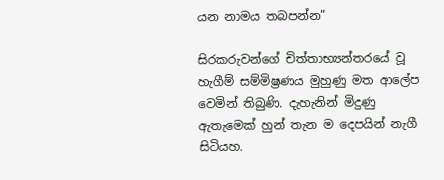යන නාමය තබපන්න”

සිරකරුවන්ගේ චිත්තාභ්‍යන්තරයේ වූ හැගීම් සම්මිෂ්‍රණය මුහුණු මත ආලේප වෙමින් තිබුණි. දැහැනින් මිදුණු ඇතැමෙක් හුන් තැන ම දෙපයින් නැගී සිටියහ.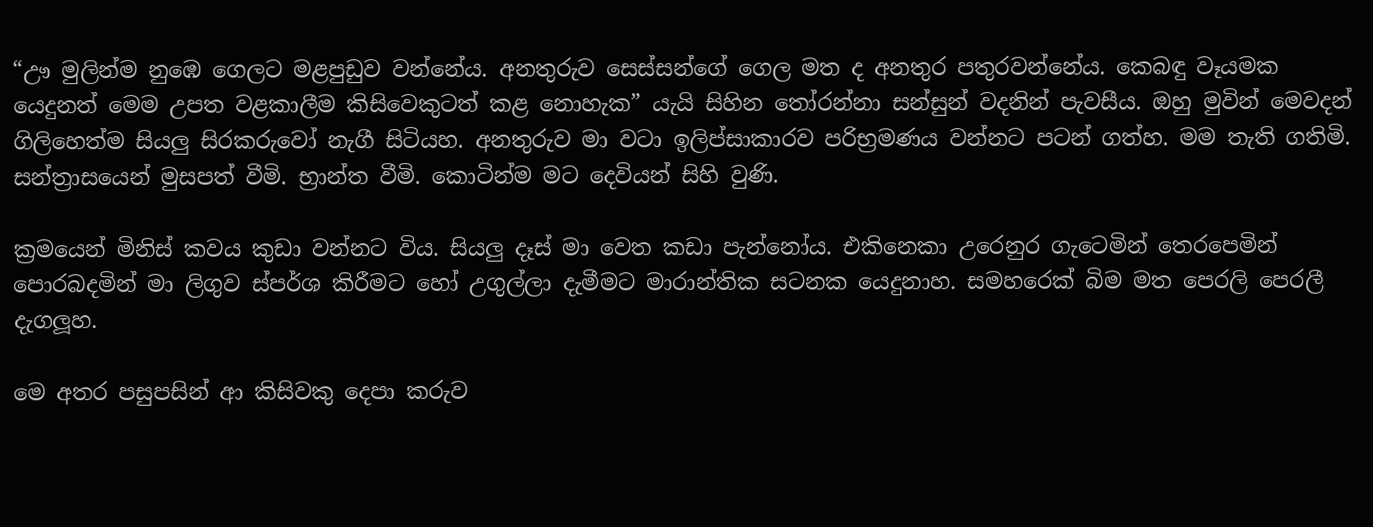“ඌ මුලින්ම නුඹෙ ගෙලට මළපුඩුව වන්නේය. අනතුරුව සෙස්සන්ගේ ගෙල මත ද අනතුර පතුරවන්නේය. කෙබඳු වෑයමක යෙදුනත් මෙම උපත වළකාලීම කිසිවෙකුටත් කළ නොහැක” යැයි සිහින තෝරන්නා සන්සුන් වදනින් පැවසීය. ඔහු මුවින් මෙවදන් ගිලිහෙත්ම සියලු සිරකරුවෝ නැගී සිටියහ. අනතුරුව මා වටා ඉලිප්සාකාරව පරිභ්‍රමණය වන්නට පටන් ගත්හ. මම තැති ගතිමි. සන්ත්‍රාසයෙන් මුසපත් වීමි. භ්‍රාන්ත වීමි. කොටින්ම මට දෙවියන් සිහි වුණි.

ක්‍රමයෙන් මිනිස් කවය කුඩා වන්නට විය. සියලු දෑස් මා වෙත කඩා පැන්නෝය. එකිනෙකා උරෙනුර ගැටෙමින් තෙරපෙමින් පොරබදමින් මා ලිගුව ස්පර්ශ කිරීමට හෝ උගුල්ලා දැමීමට මාරාන්තික සටනක යෙදුනාහ. සමහරෙක් බිම මත පෙරලි පෙරලී දැගලූහ.

මෙ අතර පසුපසින් ආ කිසිවකු දෙපා කරුව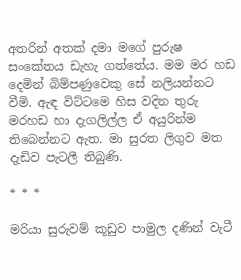අතරින් අතක් දමා මගේ පුරුෂ සංකේතය ඩැහැ ගත්තේය. මම මර හඩ දෙමින් බිම්පණුවෙකු සේ නලියන්නට වීමි. ඇඳ විට්ටමෙ හිස වදින තුරු මරහඩ හා දැගලිල්ල ඒ අයුරින්ම තිබෙන්නට ඇත. මා සුරත ලිගුව මත දැඩිව පැටලී තිබුණි.

* * *

මරියා සුරුවම් කූඩුව පාමුල දණින් වැටී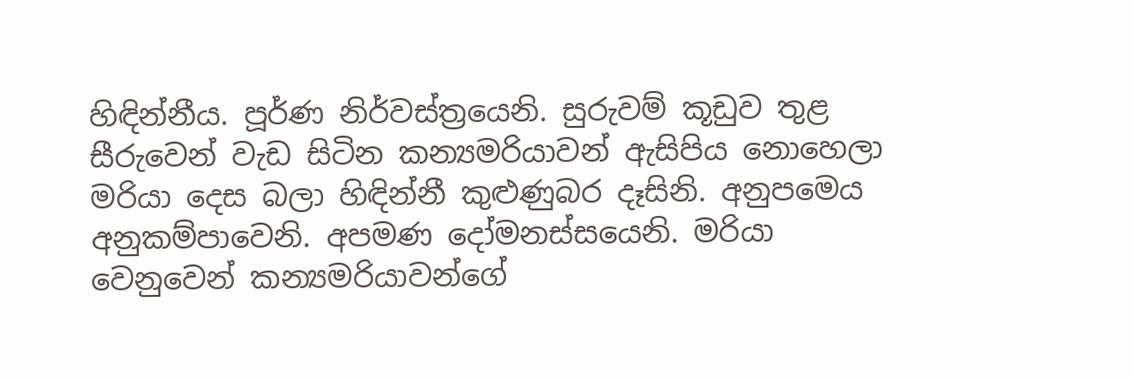හිඳින්නීය. පූර්ණ නිර්වස්ත්‍රයෙනි. සුරුවම් කූඩුව තුළ සීරුවෙන් වැඩ සිටින කන්‍යමරියාවන් ඇසිපිය නොහෙලා මරියා දෙස බලා හිඳින්නී කුළුණුබර දෑසිනි. අනුපමෙය අනුකම්පාවෙනි. අපමණ දෝමනස්සයෙනි. මරියා වෙනුවෙන් කන්‍යමරියාවන්ගේ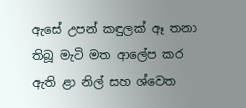ඇසේ උපන් කඳුලක් ඈ තනා තිබූ මැටි මත ආලේප කර ඇති ළා නිල් සහ ශ්වෙත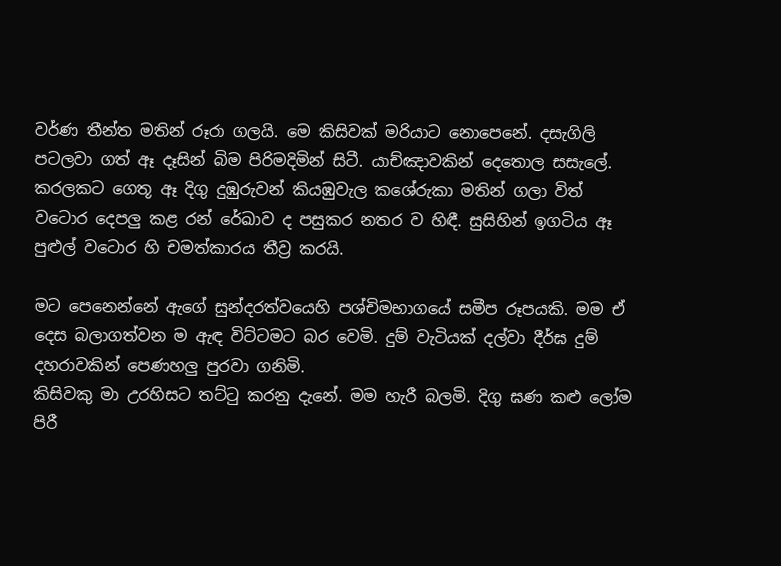වර්ණ තීන්ත මතින් රූරා ගලයි. මෙ කිසිවක් මරියාට නොපෙනේ. දසැගිලි පටලවා ගත් ඈ දෑසින් බිම පිරිමදිමින් සිටී. යාච්ඤාවකින් දෙතොල සසැලේ. කරලකට ගෙතූ ඈ දිගු දුඹුරුවන් කියඹුවැල කශේරුකා මතින් ගලා විත් වටොර දෙපලු කළ රන් රේඛාව ද පසුකර නතර ව හිඳී. සුසිහින් ඉගටිය ඈ පුළුල් වටොර හි චමත්කාරය තීව්‍ර කරයි.

මට පෙනෙන්නේ ඇගේ සුන්දරත්වයෙහි පශ්චිමභාගයේ සමීප රූපයකි. මම ඒ දෙස බලාගත්වන ම ඇඳ විට්ටමට බර වෙමි. දුම් වැටියක් දල්වා දීර්ඝ දුම් දහරාවකින් පෙණහලු පුරවා ගනිමි.
කිසිවකු මා උරහිසට තට්ටු කරනු දැනේ. මම හැරී බලමි. දිගු ඝණ කළු ලෝම පිරී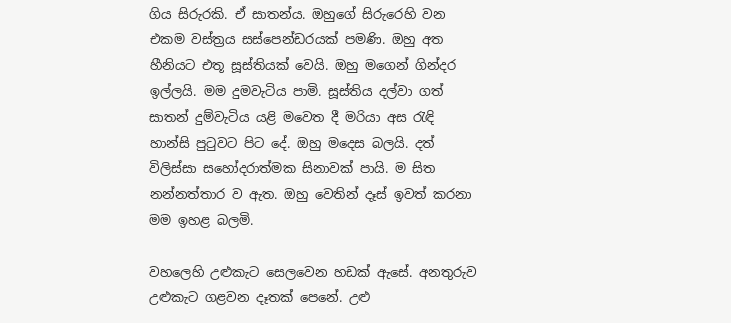ගිය සිරුරකි. ඒ සාතන්ය. ඔහුගේ සිරුරෙහි වන එකම වස්ත්‍රය සස්පෙන්ඩරයක් පමණි. ඔහු අත හීනියට එතූ සූස්තියක් වෙයි. ඔහු මගෙන් ගින්දර ඉල්ලයි. මම දුමවැටිය පාමි. සූස්තිය දල්වා ගත් සාතන් දුම්වැටිය යළි මවෙත දී මරියා අස රැඳි හාන්සි පුටුවට පිට දේ. ඔහු මදෙස බලයි. දත් විලිස්සා සහෝදරාත්මක සිනාවක් පායි. ම සිත නන්නත්තාර ව ඇත. ඔහු වෙතින් දෑස් ඉවත් කරනා මම ඉහළ බලමි.

වහලෙහි උළුකැට සෙලවෙන හඩක් ඇසේ. අනතුරුව උළුකැට ගළවන දෑතක් පෙනේ. උළු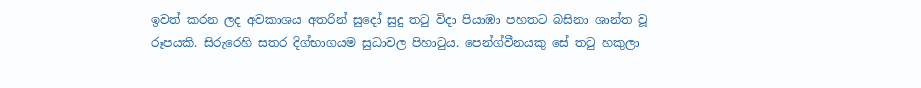ඉවත් කරන ලද අවකාශය අතරින් සුදෝ සුදු තටු විදා පියාඹා පහතට බසිනා ශාන්ත වූ රූපයකි. සිරුරෙහි සතර දිග්භාගයම සුධාවල පිහාටුය. පෙන්ග්වීනයකු සේ තටු හකුලා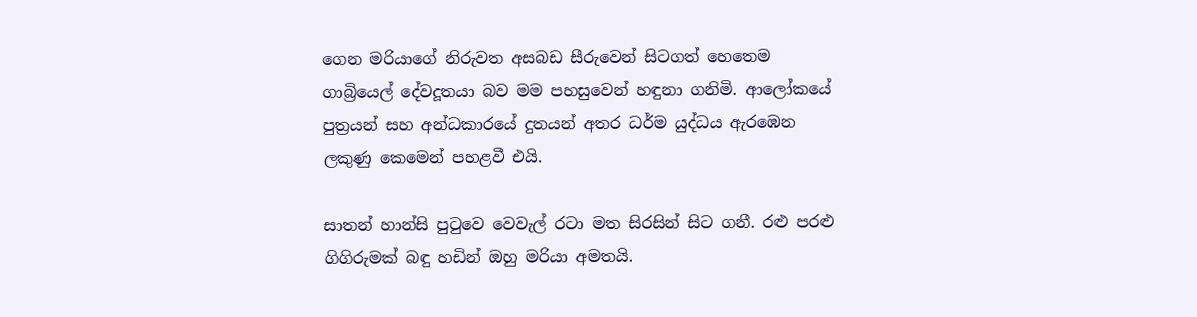ගෙන මරියාගේ නිරුවත අසබඩ සීරුවෙන් සිටගත් හෙතෙම ගාබ්‍රියෙල් දේවදූතයා බව මම පහසුවෙන් හඳුනා ගනිමි. ආලෝකයේ පුත්‍රයන් සහ අන්ධකාරයේ දුතයන් අතර ධර්ම යුද්ධය ඇරඹෙන ලකුණු කෙමෙන් පහළවී එයි.

සාතන් හාන්සි පුටුවෙ වෙවැල් රටා මත සිරසින් සිට ගනී. රළු පරළු ගිගිරුමක් බඳු හඩින් ඔහු මරියා අමතයි.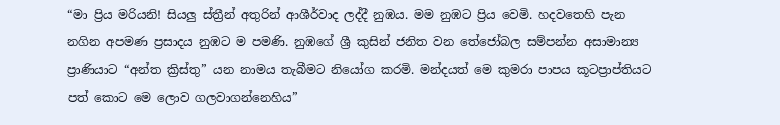“මා ප්‍රිය මරියනි! සියලු ස්ත්‍රීන් අතුරින් ආශීර්වාද ලද්දී නුඹය. මම නුඹට ප්‍රිය වෙමි. හදවතෙහි පැන නගින අපමණ ප්‍රසාදය නුඹට ම පමණි. නුඹගේ ශ්‍රී කුසින් ජනිත වන තේජෝබල සම්පන්න අසාමාන්‍ය ප්‍රාණියාට “අන්ත ක්‍රිස්තු” යන නාමය තැබීමට නියෝග කරමි. මන්දයත් මෙ කුමරා පාපය කූටප්‍රාප්තියට පත් කොට මෙ ලොව ගලවාගන්නෙහිය”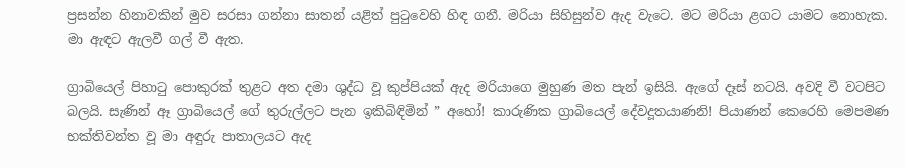ප්‍රසන්න හිනාවකින් මුව සරසා ගන්නා සාතන් යළිත් පුටුවෙහි හිඳ ගනී. මරියා සිහිසුන්ව ඇද වැටෙ. මට මරියා ළගට යාමට නොහැක. මා ඇඳට ඇලවී ගල් වී ඇත.

ග්‍රාබියෙල් පිහාටු පොකුරක් තුළට අත දමා ශුද්ධ වූ කුප්පියක් ඇද මරියාගෙ මුහුණ මත පැන් ඉසියි. ඇගේ දෑස් නටයි. අවදි වී වටපිට බලයි. සැණින් ඈ ග්‍රාබියෙල් ගේ තුරුල්ලට පැන ඉකිබිඳිමින් ” අහෝ! කාරුණික ග්‍රාබියෙල් දේවදූතයාණනි! පියාණන් කෙරෙහි මෙපමණ භක්තිවන්ත වූ මා අඳුරු පාතාලයට ඇද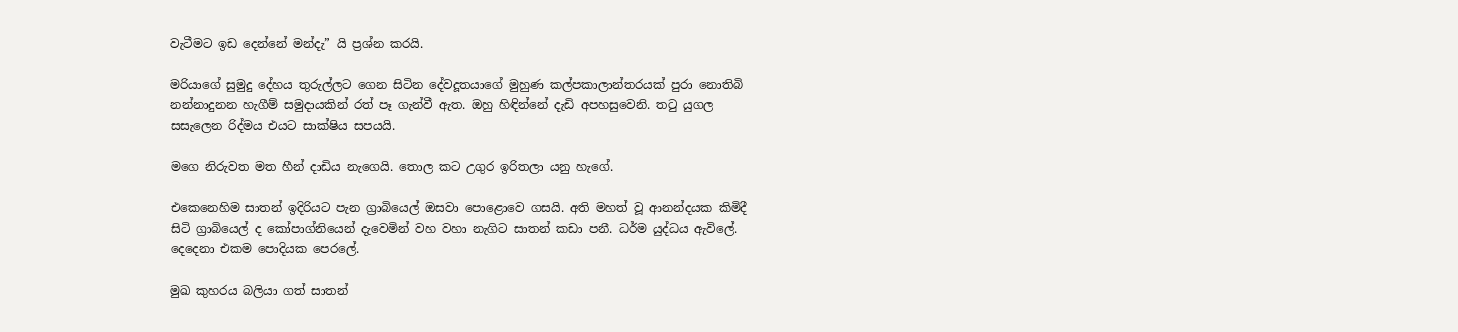වැටීමට ඉඩ දෙන්නේ මන්දැ” යි ප්‍රශ්න කරයි.

මරියාගේ සුමුදු දේහය තුරුල්ලට ගෙන සිටින දේවදූතයාගේ මුහුණ කල්පකාලාන්තරයක් පුරා නොතිබි නන්නාදුනන හැගීම් සමුදායකින් රත් පෑ ගැන්වී ඇත. ඔහු හිඳින්නේ දැඩි අපහසුවෙනි. තටු යුගල සසැලෙන රිද්මය එයට සාක්ෂිය සපයයි.

මගෙ නිරුවත මත හීන් දාඩිය නැගෙයි. තොල කට උගුර ඉරිතලා යනු හැගේ.

එකෙනෙහිම සාතන් ඉදිරියට පැන ග්‍රාබියෙල් ඔසවා පොළොවෙ ගසයි. අති මහත් වූ ආනන්දයක කිමිදී සිටි ග්‍රාබියෙල් ද කෝපාග්නියෙන් දැවෙමින් වහ වහා නැගිට සාතන් කඩා පනී. ධර්ම යුද්ධය ඇවිලේ. දෙදෙනා එකම පොදියක පෙරලේ.

මුඛ කුහරය බලියා ගත් සාතන්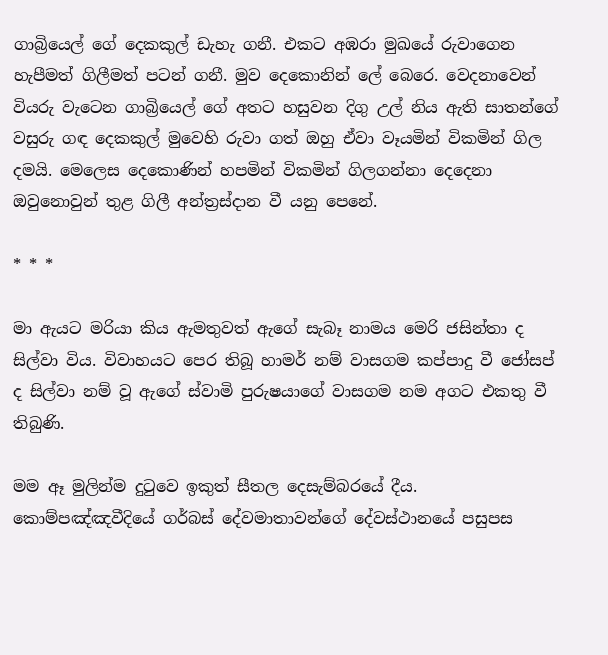ගාබ්‍රියෙල් ගේ දෙකකුල් ඩැහැ ගනී. එකට අඹරා මුඛයේ රුවාගෙන හැපීමත් ගිලීමත් පටන් ගනී. මුව දෙකොනින් ලේ බෙරෙ. වෙදනාවෙන් වියරු වැටෙන ගාබ්‍රියෙල් ගේ අතට හසුවන දිගු උල් නිය ඇති සාතන්ගේ වසුරු ගඳ දෙකකුල් මුවෙහි රුවා ගත් ඔහු ඒවා වෑයමින් විකමින් ගිල දමයි. මෙලෙස දෙකොණින් හපමින් විකමින් ගිලගන්නා දෙදෙනා ඔවුනොවුන් තුළ ගිලී අන්ත්‍රස්දාන වී යනු පෙනේ.

* * *

මා ඇයට මරියා කිය ඇමතුවත් ඇගේ සැබෑ නාමය මෙරි ජසින්තා ද සිල්වා විය. විවාහයට පෙර තිබූ හාමර් නම් වාසගම කප්පාදු වී ජෝසප් ද සිල්වා නම් වූ ඇගේ ස්වාමි පුරුෂයාගේ වාසගම නම අගට එකතු වී තිබුණි.

මම ඈ මුලින්ම දුටුවෙ ඉකුත් සීතල දෙසැම්බරයේ දීය. කොම්පඤ්ඤවීදියේ ගර්බස් දේවමාතාවන්ගේ දේවස්ථානයේ පසුපස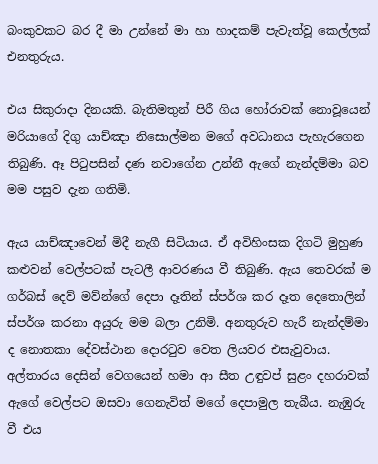බංකුවකට බර දී මා උන්නේ මා හා හාදකම් පැවැත්වූ කෙල්ලක් එනතුරුය.

එය සිකුරාදා දිනයකි. බැතිමතුන් පිරී ගිය හෝරාවක් නොවූයෙන් මරියාගේ දිගු යාච්ඤා නිසොල්මන මගේ අවධානය පැහැරගෙන තිබුණි. ඈ පිටුපසින් දණ නවාගේන උන්නී ඇගේ නැන්දම්මා බව මම පසුව දැන ගතිමි.

ඇය යාච්ඤාවෙන් මිදී නැගී සිටියාය. ඒ අවිහිංසක දිගටි මුහුණ කළුවන් වෙල්පටක් පැටලී ආවරණය වී තිබුණි. ඇය තෙවරක් ම ගර්බස් දෙව් මව්න්ගේ දෙපා දෑතින් ස්පර්ශ කර දෑත දෙතොලින් ස්පර්ශ කරනා අයුරු මම බලා උනිමි. අනතුරුව හැරී නැන්දම්මා ද නොතකා දේවස්ථාන දොරටුව වෙත ලියවර එසැවුවාය. අල්තාරය දෙසින් වෙගයෙන් හමා ආ සීත උඳුවප් සුළං දහරාවක් ඇගේ වෙල්පට ඔසවා ගෙනැවිත් මගේ දෙපාමුල තැබීය. නැඹුරු වී එය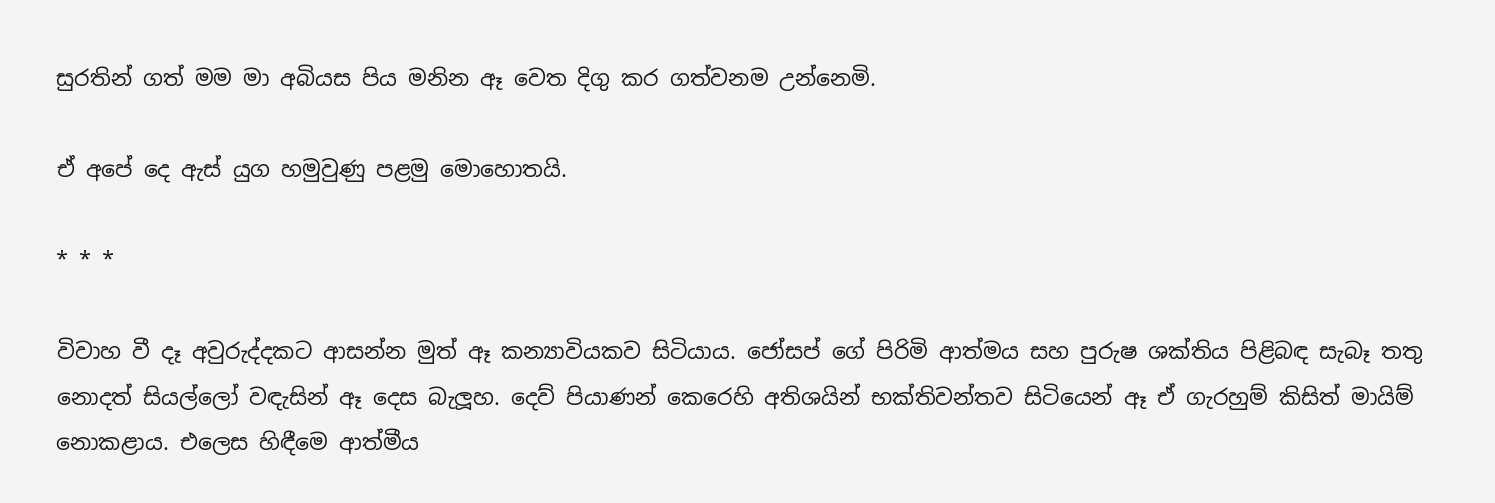සුරතින් ගත් මම මා අබියස පිය මනින ඈ වෙත දිගු කර ගත්වනම උන්නෙමි.

ඒ අපේ දෙ ඇස් යුග හමුවුණු පළමු මොහොතයි.

* * *

විවාහ වී දෑ අවුරුද්දකට ආසන්න මුත් ඈ කන්‍යාවියකව සිටියාය. ජෝසප් ගේ පිරිමි ආත්මය සහ පුරුෂ ශක්තිය පිළිබඳ සැබෑ තතු නොදත් සියල්ලෝ වඳැසින් ඈ දෙස බැලූහ. දෙව් පියාණන් කෙරෙහි අතිශයින් භක්තිවන්තව සිටියෙන් ඈ ඒ ගැරහුම් කිසිත් මායිම් නොකළාය. එලෙස හිඳීමෙ ආත්මීය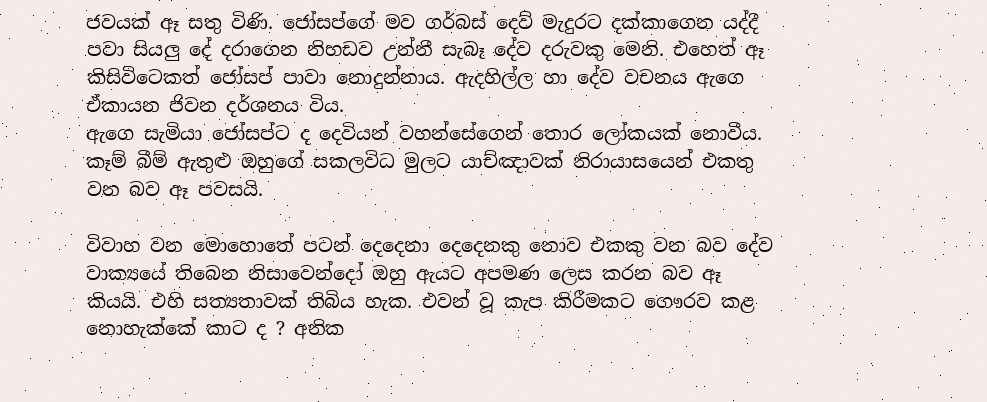ජවයක් ඈ සතු විණි. ජෝසප්ගේ මව ගර්බස් දෙව් මැදුරට දක්කාගෙන යද්දී පවා සියලු දේ දරාගෙන නිහඩව උන්නී සැබෑ දේව දරුවකු මෙනි. එහෙත් ඈ කිසිවිටෙකත් ජෝසප් පාවා නොදුන්නාය. ඇදහිල්ල හා දේව වචනය ඇගෙ ඒකායන ජිවන දර්ශනය විය.
ඇගෙ සැමියා ජෝසප්ට ද දෙවියන් වහන්සේගෙන් තොර ලෝකයක් නොවීය. කෑම් බීම් ඇතුළු ඔහුගේ සකලවිධ මුලට යාච්ඤාවක් නිරායාසයෙන් එකතු වන බව ඈ පවසයි.

විවාහ වන මොහොතේ පටන් දෙදෙනා දෙදෙනකු නොව එකකු වන බව දේව වාක්‍යයේ තිබෙන නිසාවෙන්දෝ ඔහු ඇයට අපමණ ලෙස කරන බව ඈ කියයි. එහි සත්‍යතාවක් තිබිය හැක. එවන් වූ කැප කිරීමකට ගෞරව කළ නොහැක්කේ කාට ද ? අනික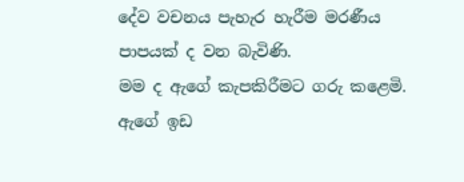දේව වචනය පැහැර හැරීම මරණීය පාපයක් ද වන බැවිණි.
මම ද ඇගේ කැපකිරීමට ගරු කළෙමි.
ඇගේ ඉඩ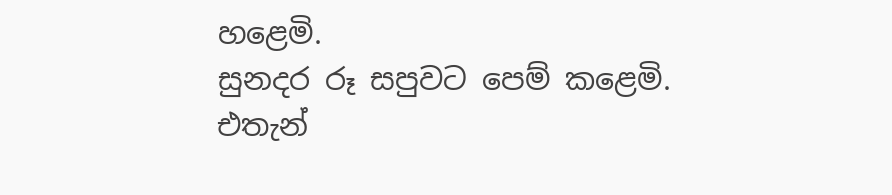හළෙමි.
සුනදර රූ සපුවට පෙම් කළෙමි.
එතැන්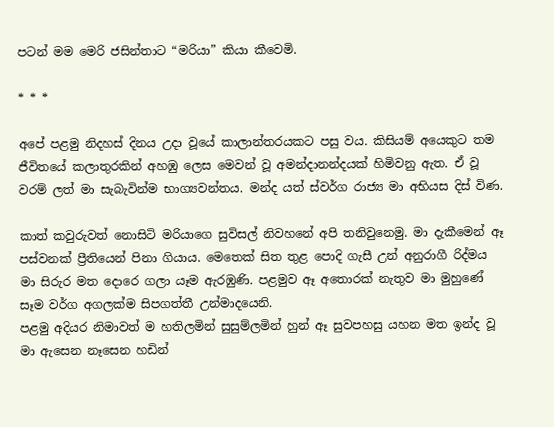පටන් මම මෙරි ජසින්තාට “මරියා” කියා කීවෙමි.

* * *

අපේ පළමු නිදහස් දිනය උදා වූයේ කාලාන්තරයකට පසු වය. කිසියම් අයෙකුට තම ජීවිතයේ කලාතුරකින් අහඹු ලෙස මෙවන් වූ අමන්දානන්දයක් හිමිවනු ඇත. ඒ වූ වරම් ලත් මා සැබැවින්ම භාග්‍යවන්තය. මන්ද යත් ස්වර්ග රාජ්‍ය මා අභියස දිස් විණ.

කාත් කවුරුවත් නොසිටි මරියාගෙ සුවිසල් නිවහනේ අපි තනිවුනෙමු. මා දැකීමෙන් ඈ පස්වනක් ප්‍රීතියෙන් පිනා ගියාය. මෙතෙක් සිත තුළ පොදි ගැසී උන් අනුරාගී රිද්මය මා සිරුර මත දොරෙ ගලා යෑම ඇරඹුණි. පළමුව ඈ අතොරක් නැතුව මා මුහුණේ සෑම වර්ග අගලක්ම සිපගත්තී උන්මාදයෙනි.
පළමු අදියර නිමාවත් ම හතිලමින් සුසුම්ලමින් හුන් ඈ සුවපහසු යහන මත ඉන්ද වූ මා ඇසෙන නෑසෙන හඩින්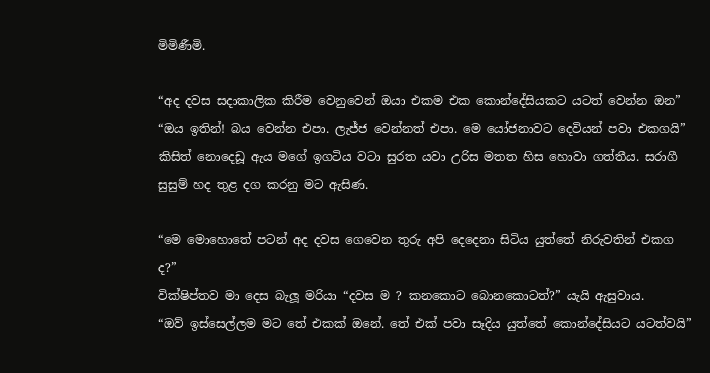මිමිණීමි.

“අද දවස සදාකාලික කිරීම වෙනුවෙන් ඔයා එකම එක කොන්දේසියකට යටත් වෙන්න ඔන”
“ඔය ඉතින්! බය වෙන්න එපා. ලැජ්ජ වෙන්නත් එපා. මෙ යෝජනාවට දෙවියන් පවා එකගයි”
කිසිත් නොදෙඩූ ඇය මගේ ඉගටිය වටා සුරත යවා උරිස මතත හිස හොවා ගත්තීය. සරාගී සුසුම් හද තුළ දග කරනු මට ඇසිණ.

“මෙ මොහොතේ පටන් අද දවස ගෙවෙන තුරු අපි දෙදෙනා සිටිය යුත්තේ නිරුවතින් එකග ද?”
වික්ෂිප්තව මා දෙස බැලූ මරියා “දවස ම ? කනකොට බොනකොටත්?” යැයි ඇසුවාය.
“ඔව් ඉස්සෙල්ලම මට තේ එකක් ඔනේ. තේ එක් පවා සෑදිය යුත්තේ කොන්දේසියට යටත්වයි”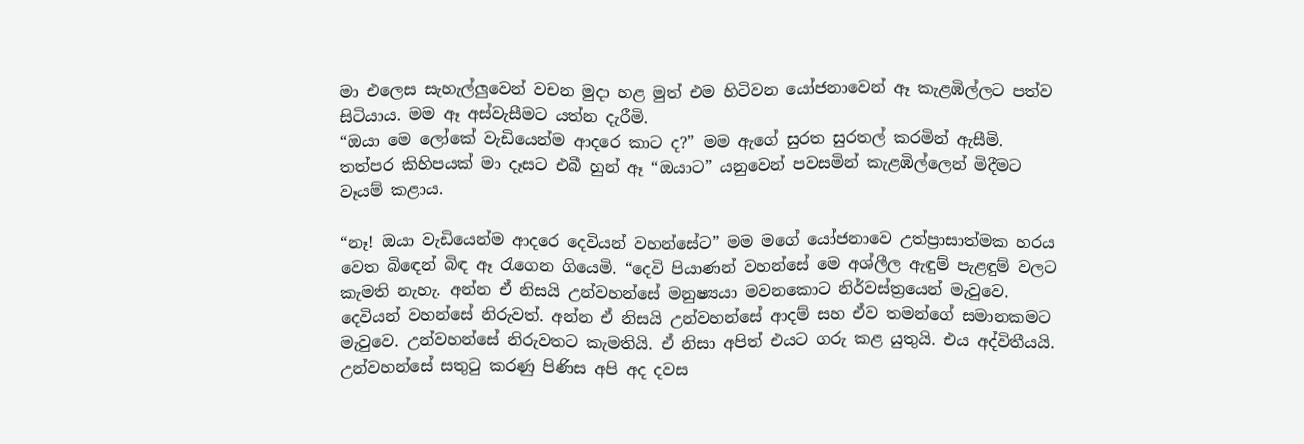මා එලෙස සැහැල්ලුවෙන් වචන මුදා හළ මුත් එම හිටිවන යෝජනාවෙන් ඈ කැළඹිල්ලට පත්ව සිටියාය. මම ඈ අස්වැසීමට යත්න දැරීමි.
“ඔයා මෙ ලෝකේ වැඩියෙන්ම ආදරෙ කාට ද?” මම ඇගේ සුරත සුරතල් කරමින් ඇසීමි.
තත්පර කිහිපයක් මා දෑසට එබී හුන් ඈ “ඔයාට” යනුවෙන් පවසමින් කැළඹිල්ලෙන් මිදීමට වෑයම් කළාය.

“නෑ! ඔයා වැඩියෙන්ම ආදරෙ දෙවියන් වහන්සේට” මම මගේ යෝජනාවෙ උත්ප්‍රාසාත්මක හරය වෙත බිඳෙන් බිඳ ඈ රැගෙන ගියෙමි. “දෙවි පියාණන් වහන්සේ මෙ අශ්ලීල ඇඳුම් පැළඳුම් වලට කැමති නැහැ. අන්න ඒ නිසයි උන්වහන්සේ මනුෂ්‍යයා මවනකොට නිර්වස්ත්‍රයෙන් මැවුවෙ. දෙවියන් වහන්සේ නිරුවත්. අන්න ඒ නිසයි උන්වහන්සේ ආදම් සහ ඒව තමන්ගේ සමානකමට මැවුවෙ. උන්වහන්සේ නිරුවතට කැමතියි. ඒ නිසා අපිත් එයට ගරු කළ යුතුයි. එය අද්විතීයයි. උන්වහන්සේ සතුටු කරණු පිණිස අපි අද දවස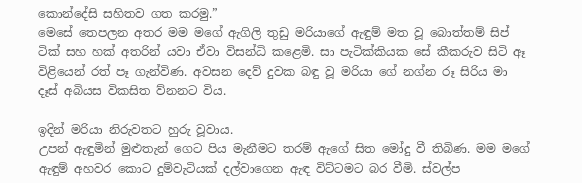කොන්දේසි සහිතව ගත කරමු.”
මෙසේ තෙපලන අතර මම මගේ ඇගිලි තුඩු මරියාගේ ඇඳුම් මත වූ බොත්තම් සිප් ටික් සහ හක් අතරින් යවා ඒවා විසන්ධි කළෙමි. සා පැටික්කියක සේ කීකරුව සිටි ඈ විළියෙන් රත් පෑ ගැන්විණ. අවසන දෙව් දුවක බඳු වූ මරියා ගේ නග්න රූ සිරිය මා දෑස් අබියස විකසිත ව්නනට විය.

ඉදින් මරියා නිරුවතට හුරු වූවාය.
උපන් ඇඳුමින් මුළුතැන් ගෙට පිය මැනීමට තරම් ඇගේ සිත මෝදු වී තිබිණ. මම මගේ ඇඳුම් අහවර කොට දුම්වැටියක් දල්වාගෙන ඇඳ විට්ටමට බර වීමි. ස්වල්ප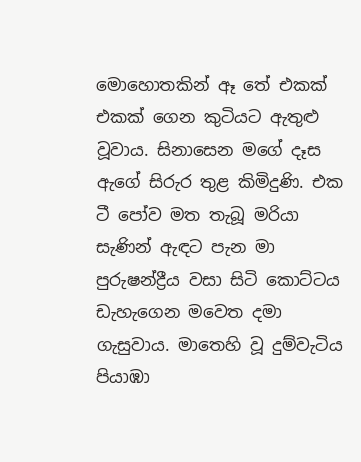මොහොතකින් ඈ තේ එකක් එකක් ගෙන කුටියට ඇතුළු වූවාය. සිනාසෙන මගේ දෑස ඇගේ සිරුර තුළ කිමිදුණි. එක ටී පෝව මත තැබූ මරියා සැණින් ඇඳට පැන මා පුරුෂන්ද්‍රීය වසා සිටි කොට්ටය ඩැහැගෙන මවෙත දමා ගැසුවාය. මාතෙහි වූ දුම්වැටිය පියාඹා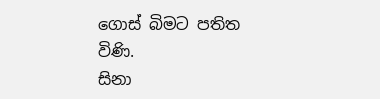ගොස් බිමට පතිත විණි.
සිනා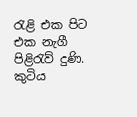රැළි එක පිට එක නැගී පිළිරැව් දුණි. කුටිය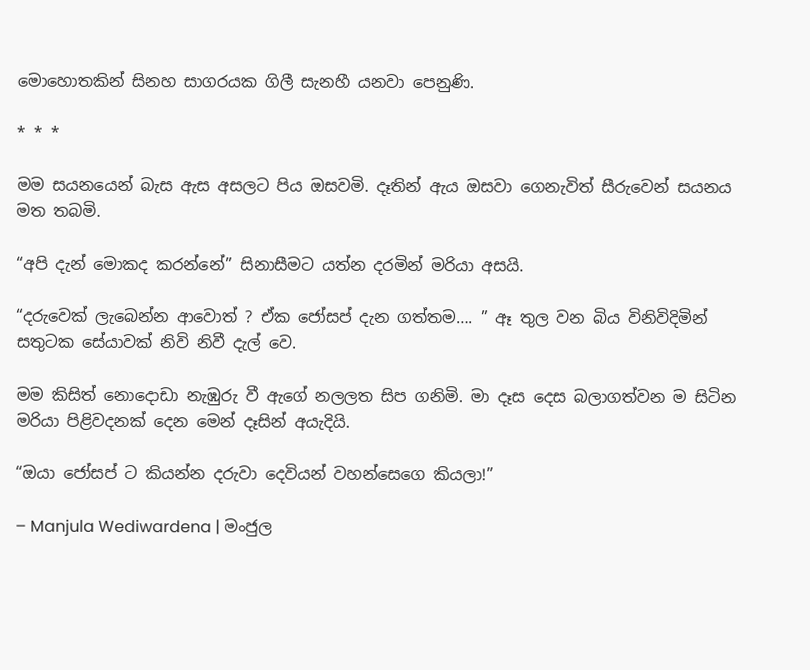මොහොතකින් සිනහ සාගරයක ගිලී සැනහී යනවා පෙනුණි.

* * *

මම සයනයෙන් බැස ඇස අසලට පිය ඔසවමි. දෑතින් ඇය ඔසවා ගෙනැවිත් සීරුවෙන් සයනය මත තබමි.

“අපි දැන් මොකද කරන්නේ” සිනාසීමට යත්න දරමින් මරියා අසයි.

“දරුවෙක් ලැබෙන්න ආවොත් ? ඒක ජෝසප් දැන ගත්තම…. ” ඈ තුල වන බිය විනිවිදිමින් සතුටක සේයාවක් නිවි නිවී දැල් වෙ.

මම කිසිත් නොදොඩා නැඹුරු වී ඇගේ නලලත සිප ගනිමි. මා දෑස දෙස බලාගත්වන ම සිටින මරියා පිළිවදනක් දෙන මෙන් දෑසින් අයැදියි.

“ඔයා ජෝසප් ට කියන්න දරුවා දෙවියන් වහන්සෙගෙ කියලා!”

– Manjula Wediwardena | මංජුල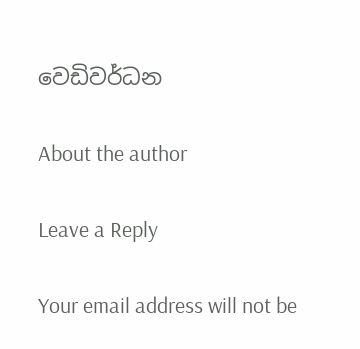වෙඩිවර්ධන

About the author

Leave a Reply

Your email address will not be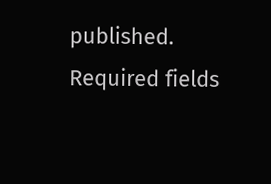published. Required fields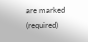are marked (required)